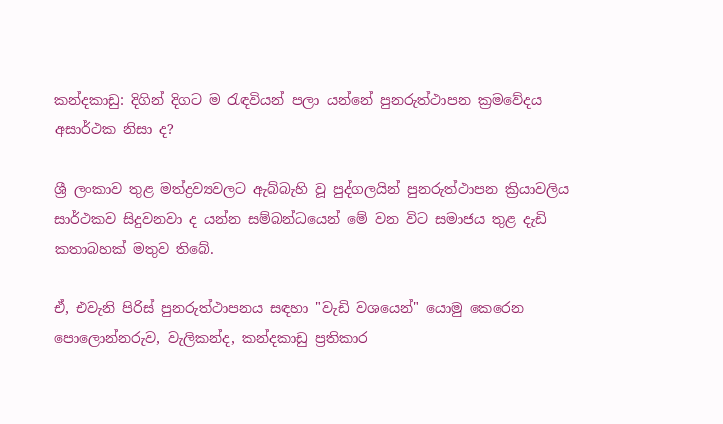කන්දකාඩු: දිගින් දිගට ම රැඳවියන් පලා යන්නේ පුනරුත්ථාපන ක්‍රමවේදය අසාර්ථක නිසා ද?

ශ්‍රී ලංකාව තුළ මත්ද්‍රව්‍යවලට ඇබ්බැහි වූ පුද්ගලයින් පුනරුත්ථාපන ක්‍රියාවලිය සාර්ථකව සිදුවනවා ද යන්න සම්බන්ධයෙන් මේ වන විට සමාජය තුළ දැඩි කතාබහක් මතුව තිබේ.

ඒ, එවැනි පිරිස් පුනරුත්ථාපනය සඳහා "වැඩි වශයෙන්" යොමු කෙරෙන පොලොන්නරුව, වැලිකන්ද, කන්දකාඩු ප්‍රතිකාර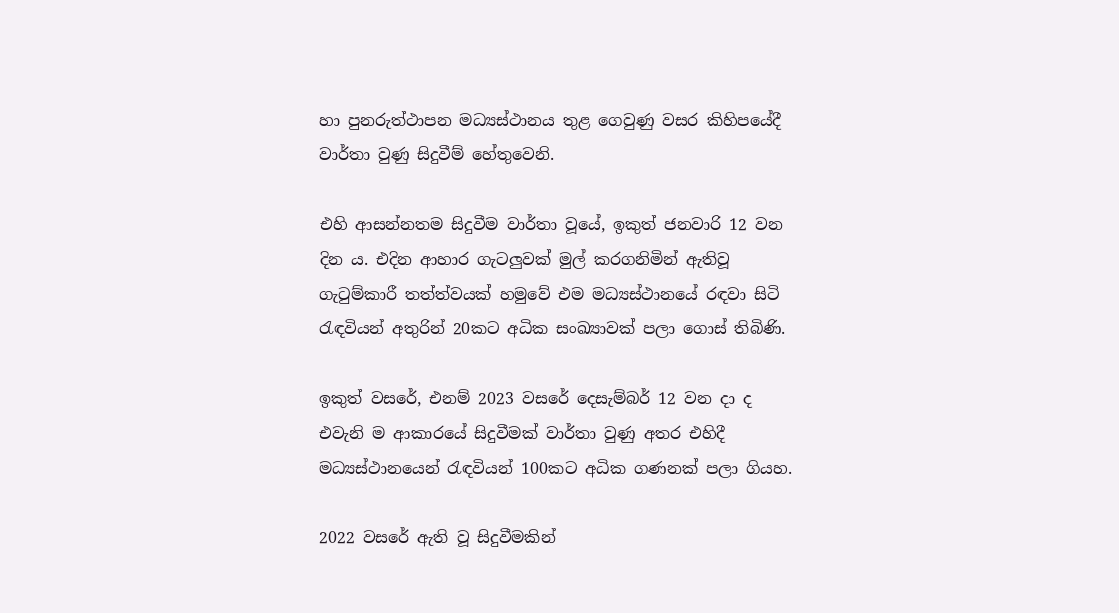හා පුනරුත්ථාපන මධ්‍යස්ථානය තුළ ගෙවුණු වසර කිහිපයේදී වාර්තා වුණු සිදුවීම් හේතුවෙනි.

එහි ආසන්නතම සිදුවීම වාර්තා වූයේ, ඉකුත් ජනවාරි 12 වන දින ය. එදින ආහාර ගැටලුවක් මුල් කරගනිමින් ඇතිවූ ගැටුම්කාරී තත්ත්වයක් හමුවේ එම මධ්‍යස්ථානයේ රඳවා සිටි රැඳවියන් අතුරින් 20කට අධික සංඛ්‍යාවක් පලා ගොස් තිබිණි.

ඉකුත් වසරේ, එනම් 2023 වසරේ දෙසැම්බර් 12 වන දා ද එවැනි ම ආකාරයේ සිදුවීමක් වාර්තා වුණු අතර එහිදී මධ්‍යස්ථානයෙන් රැඳවියන් 100කට අධික ගණනක් පලා ගියහ.

2022 වසරේ ඇති වූ සිදුවීමකින්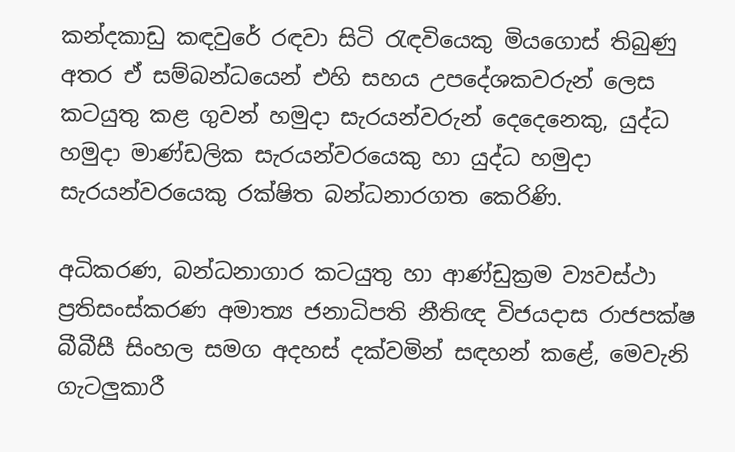කන්දකාඩු කඳවුරේ රඳවා සිටි රැඳවියෙකු මියගොස් තිබුණු අතර ඒ සම්බන්ධයෙන් එහි සහය උපදේශකවරුන් ලෙස කටයුතු කළ ගුවන් හමුදා සැරයන්වරුන් දෙදෙනෙකු, යුද්ධ හමුදා මාණ්ඩලික සැරයන්වරයෙකු හා යුද්ධ හමුදා සැරයන්වරයෙකු රක්ෂිත බන්ධනාරගත කෙරිණි.

අධිකරණ, බන්ධනාගාර කටයුතු හා ආණ්ඩුක්‍රම ව්‍යවස්ථා ප්‍රතිසංස්කරණ අමාත්‍ය ජනාධිපති නීතිඥ විජයදාස රාජපක්ෂ බීබීසී සිංහල සමග අදහස් දක්වමින් සඳහන් කළේ, මෙවැනි ගැටලුකාරී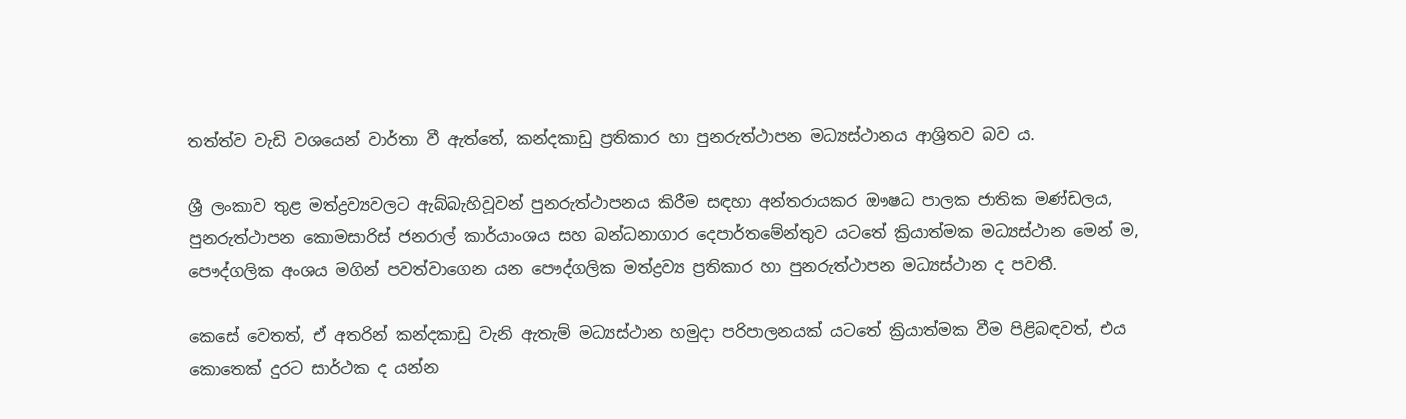තත්ත්ව වැඩි වශයෙන් වාර්තා වී ඇත්තේ, කන්දකාඩු ප්‍රතිකාර හා පුනරුත්ථාපන මධ්‍යස්ථානය ආශ්‍රිතව බව ය.

ශ්‍රී ලංකාව තුළ මත්ද්‍රව්‍යවලට ඇබ්බැහිවූවන් පුනරුත්ථාපනය කිරීම සඳහා අන්තරායකර ඖෂධ පාලක ජාතික මණ්ඩලය, පුනරුත්ථාපන කොමසාරිස් ජනරාල් කාර්යාංශය සහ බන්ධනාගාර දෙපාර්තමේන්තුව යටතේ ක්‍රියාත්මක මධ්‍යස්ථාන මෙන් ම, පෞද්ගලික අංශය මගින් පවත්වාගෙන යන පෞද්ගලික මත්ද්‍රව්‍ය ප්‍රතිකාර හා පුනරුත්ථාපන මධ්‍යස්ථාන ද පවතී.

කෙසේ වෙතත්, ඒ අතරින් කන්දකාඩු වැනි ඇතැම් මධ්‍යස්ථාන හමුදා පරිපාලනයක් යටතේ ක්‍රියාත්මක වීම පිළිබඳවත්, එය කොතෙක් දුරට සාර්ථක ද යන්න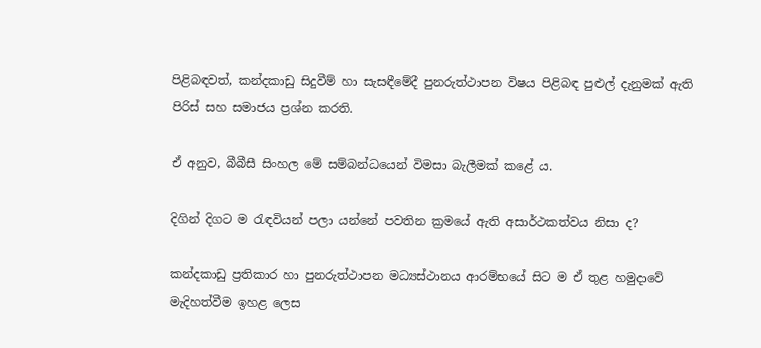පිළිබඳවත්, කන්දකාඩු සිදුවීම් හා සැසඳීමේදී පුනරුත්ථාපන විෂය පිළිබඳ පුළුල් දැනුමක් ඇති පිරිස් සහ සමාජය ප්‍රශ්න කරති.

ඒ අනුව, බීබීසී සිංහල මේ සම්බන්ධයෙන් විමසා බැලීමක් කළේ ය.

දිගින් දිගට ම රැඳවියන් පලා යන්නේ පවතින ක්‍රමයේ ඇති අසාර්ථකත්වය නිසා ද?

කන්දකාඩු ප්‍රතිකාර හා පුනරුත්ථාපන මධ්‍යස්ථානය ආරම්භයේ සිට ම ඒ තුළ හමුදාවේ මැදිහත්වීම ඉහළ ලෙස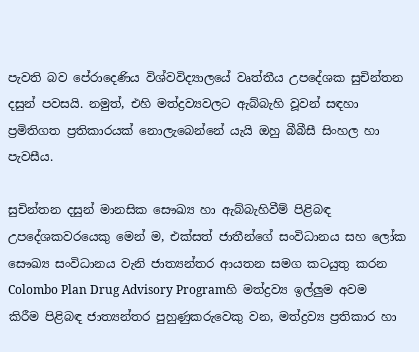පැවති බව පේරාදෙණිය විශ්වවිද්‍යාලයේ වෘත්තීය උපදේශක සුචින්තන දසුන් පවසයි. නමුත්, එහි මත්ද්‍රව්‍යවලට ඇබ්බැහි වූවන් සඳහා ප්‍රමිතිගත ප්‍රතිකාරයක් නොලැබෙන්නේ යැයි ඔහු බීබීසී සිංහල හා පැවසීය.

සුචින්තන දසුන් මානසික සෞඛ්‍ය හා ඇබ්බැහිවීම් පිළිබඳ උපදේශකවරයෙකු මෙන් ම, එක්සත් ජාතීන්ගේ සංවිධානය සහ ලෝක සෞඛ්‍ය සංවිධානය වැනි ජාත්‍යන්තර ආයතන සමග කටයුතු කරන Colombo Plan Drug Advisory Programහි මත්ද්‍රව්‍ය ඉල්ලුම අවම කිරීම පිළිබඳ ජාත්‍යන්තර පුහුණුකරුවෙකු වන, මත්ද්‍රව්‍ය ප්‍රතිකාර හා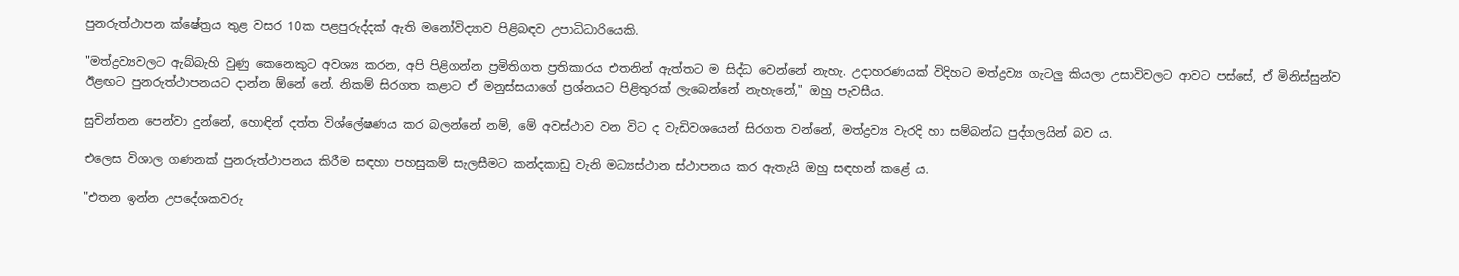පුනරුත්ථාපන ක්ෂේත්‍රය තුළ වසර 10ක පළපුරුද්දක් ඇති මනෝවිද්‍යාව පිළිබඳව උපාධිධාරියෙකි.

"මත්ද්‍රව්‍යවලට ඇබ්බැහි වුණු කෙනෙකුට අවශ්‍ය කරන, අපි පිළිගන්න ප්‍රමිතිගත ප්‍රතිකාරය එතනින් ඇත්තට ම සිද්ධ වෙන්නේ නැහැ. උදාහරණයක් විදිහට මත්ද්‍රව්‍ය ගැටලු කියලා උසාවිවලට ආවට පස්සේ, ඒ මිනිස්සුන්ව ඊළඟට පුනරුත්ථාපනයට දාන්න ඕනේ නේ. නිකම් සිරගත කළාට ඒ මනුස්සයාගේ ප්‍රශ්නයට පිළිතුරක් ලැබෙන්නේ නැහැනේ," ඔහු පැවසීය.

සුචින්තන පෙන්වා දුන්නේ, හොඳින් දත්ත විශ්ලේෂණය කර බලන්නේ නම්, මේ අවස්ථාව වන විට ද වැඩිවශයෙන් සිරගත වන්නේ, මත්ද්‍රව්‍ය වැරදි හා සම්බන්ධ පුද්ගලයින් බව ය.

එලෙස විශාල ගණනක් පුනරුත්ථාපනය කිරීම සඳහා පහසුකම් සැලසීමට කන්දකාඩු වැනි මධ්‍යස්ථාන ස්ථාපනය කර ඇතැයි ඔහු සඳහන් කළේ ය.

"එතන ඉන්න උපදේශකවරු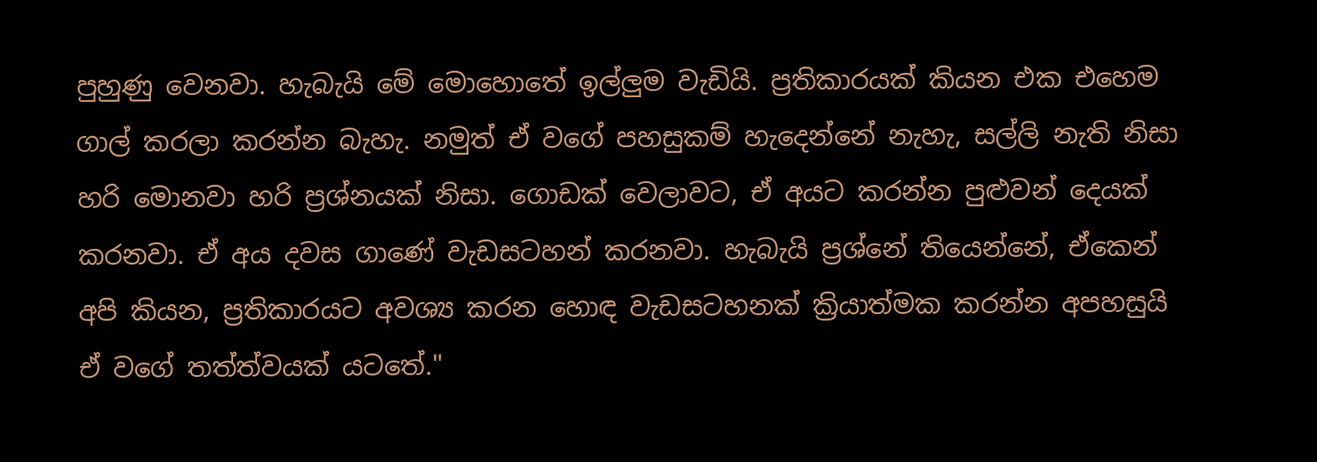පුහුණු වෙනවා. හැබැයි මේ මොහොතේ ඉල්ලුම වැඩියි. ප්‍රතිකාරයක් කියන එක එහෙම ගාල් කරලා කරන්න බැහැ. නමුත් ඒ වගේ පහසුකම් හැදෙන්නේ නැහැ, සල්ලි නැති නිසා හරි මොනවා හරි ප්‍රශ්නයක් නිසා. ගොඩක් වෙලාවට, ඒ අයට කරන්න පුළුවන් දෙයක් කරනවා. ඒ අය දවස ගාණේ වැඩසටහන් කරනවා. හැබැයි ප්‍රශ්නේ තියෙන්නේ, ඒකෙන් අපි කියන, ප්‍රතිකාරයට අවශ්‍ය කරන හොඳ වැඩසටහනක් ක්‍රියාත්මක කරන්න අපහසුයි ඒ වගේ තත්ත්වයක් යටතේ."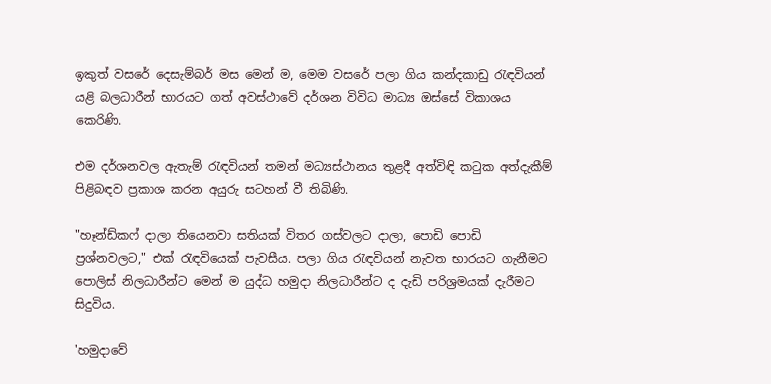ඉකුත් වසරේ දෙසැම්බර් මස මෙන් ම, මෙම වසරේ පලා ගිය කන්දකාඩු රැඳවියන් යළි බලධාරීන් භාරයට ගත් අවස්ථාවේ දර්ශන විවිධ මාධ්‍ය ඔස්සේ විකාශය කෙරිණි.

එම දර්ශනවල ඇතැම් රැඳවියන් තමන් මධ්‍යස්ථානය තුළදී අත්විඳි කටුක අත්දැකීම් පිළිබඳව ප්‍රකාශ කරන අයුරු සටහන් වී තිබිණි.

"හෑන්ඩ්කෆ් දාලා තියෙනවා සතියක් විතර ගස්වලට දාලා, පොඩි පොඩි ප්‍රශ්නවලට," එක් රැඳවියෙක් පැවසීය. පලා ගිය රැඳවියන් නැවත භාරයට ගැනීමට පොලිස් නිලධාරීන්ට මෙන් ම යුද්ධ හමුදා නිලධාරීන්ට ද දැඩි පරිශ්‍රමයක් දැරීමට සිදුවිය.

'හමුදාවේ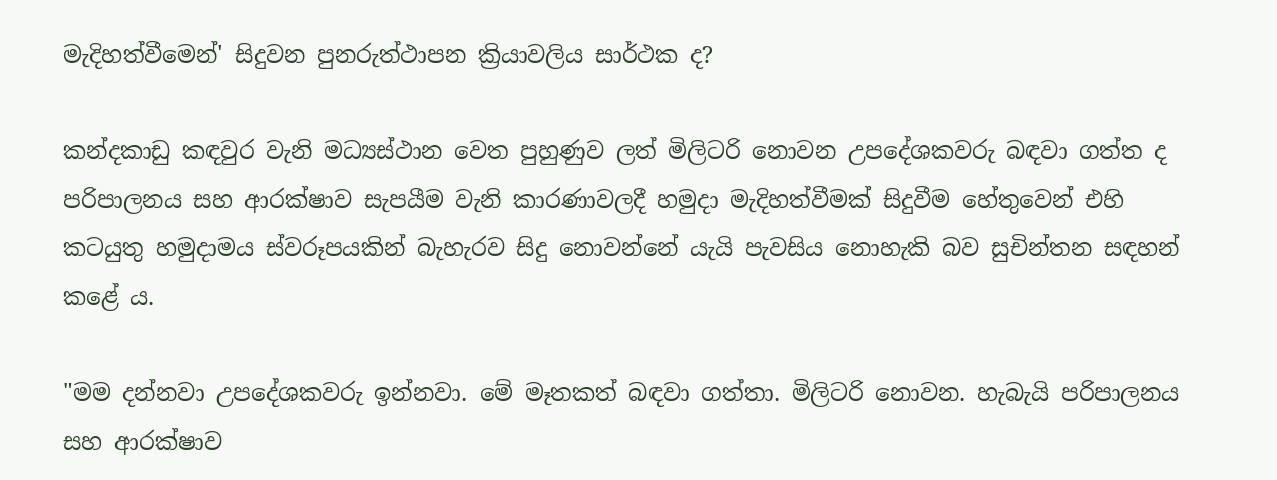මැදිහත්වීමෙන්' සිදුවන පුනරුත්ථාපන ක්‍රියාවලිය සාර්ථක ද?

කන්දකාඩු කඳවුර වැනි මධ්‍යස්ථාන වෙත පුහුණුව ලත් මිලිටරි නොවන උපදේශකවරු බඳවා ගත්ත ද පරිපාලනය සහ ආරක්ෂාව සැපයීම වැනි කාරණාවලදී හමුදා මැදිහත්වීමක් සිදුවීම හේතුවෙන් එහි කටයුතු හමුදාමය ස්වරූපයකින් බැහැරව සිදු නොවන්නේ යැයි පැවසිය නොහැකි බව සුචින්තන සඳහන් කළේ ය.

"මම දන්නවා උපදේශකවරු ඉන්නවා. මේ මෑතකත් බඳවා ගත්තා. මිලිටරි නොවන. හැබැයි පරිපාලනය සහ ආරක්ෂාව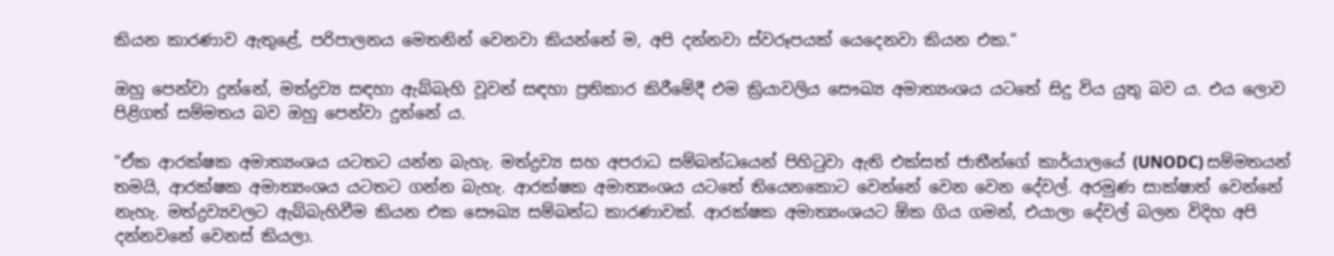කියන කාරණාව ඇතුළේ, පරිපාලනය මෙතනින් වෙනවා කියන්නේ ම, අපි දන්නවා ස්වරූපයක් යෙදෙනවා කියන එක."

ඔහු පෙන්වා දුන්නේ, මත්ද්‍රව්‍ය සඳහා ඇබ්බැහි වූවන් සඳහා ප්‍රතිකාර කිරීමේදී එම ක්‍රියාවලිය සෞඛ්‍ය අමාත්‍යංශය යටතේ සිදු විය යුතු බව ය. එය ලොව පිළිගත් සම්මතය බව ඔහු පෙන්වා දුන්නේ ය.

"ඒක ආරක්ෂක අමාත්‍යංශය යටතට යන්න බැහැ. මත්ද්‍රව්‍ය සහ අපරාධ සම්බන්ධයෙන් පිහිටුවා ඇති එක්සත් ජාතීන්ගේ කාර්යාලයේ (UNODC) සම්මතයන් තමයි, ආරක්ෂක අමාත්‍යංශය යටතට ගන්න බැහැ. ආරක්ෂක අමාත්‍යංශය යටතේ තියෙනකොට වෙන්නේ වෙන වෙන දේවල්. අරමුණ සාක්ෂාත් වෙන්නේ නැහැ. මත්ද්‍රව්‍යවලට ඇබ්බැහිවීම කියන එක සෞඛ්‍ය සම්බන්ධ කාරණාවක්. ආරක්ෂක අමාත්‍යංශයට ඕක ගිය ගමන්, එයාලා දේවල් බලන විදිහ අපි දන්නවනේ වෙනස් කියලා.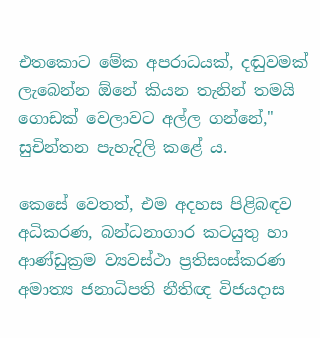එතකොට මේක අපරාධයක්, දඬුවමක් ලැබෙන්න ඕනේ කියන තැනින් තමයි ගොඩක් වෙලාවට අල්ල ගන්නේ," සුචින්තන පැහැදිලි කළේ ය.

කෙසේ වෙතත්, එම අදහස පිළිබඳව අධිකරණ, බන්ධනාගාර කටයුතු හා ආණ්ඩුක්‍රම ව්‍යවස්ථා ප්‍රතිසංස්කරණ අමාත්‍ය ජනාධිපති නීතිඥ විජයදාස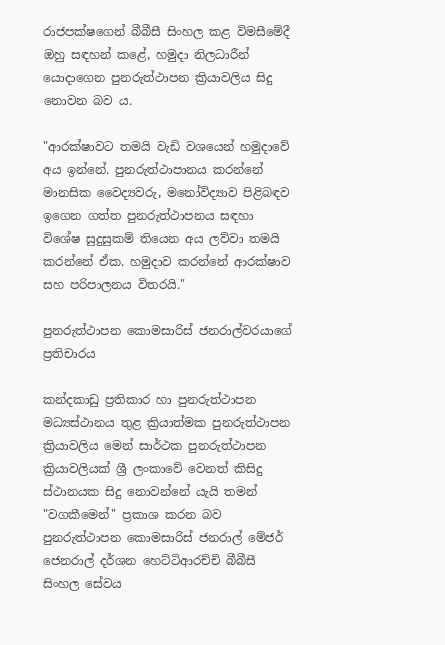රාජපක්ෂගෙන් බීබීසී සිංහල කළ විමසීමේදී ඔහු සඳහන් කළේ, හමුදා නිලධාරීන් යොදාගෙන පුනරුත්ථාපන ක්‍රියාවලිය සිදු නොවන බව ය.

"ආරක්ෂාවට තමයි වැඩි වශයෙන් හමුදාවේ අය ඉන්නේ. පුනරුත්ථාපානය කරන්නේ මානසික වෛද්‍යවරු, මනෝවිද්‍යාව පිළිබඳව ඉගෙන ගත්ත පුනරුත්ථාපනය සඳහා විශේෂ සුදුසුකම් තියෙන අය ලව්වා තමයි කරන්නේ ඒක. හමුදාව කරන්නේ ආරක්ෂාව සහ පරිපාලනය විතරයි."

පුනරුත්ථාපන කොමසාරිස් ජනරාල්වරයාගේ ප්‍රතිචාරය

කන්දකාඩු ප්‍රතිකාර හා පුනරුත්ථාපන මධ්‍යස්ථානය තුළ ක්‍රියාත්මක පුනරුත්ථාපන ක්‍රියාවලිය මෙන් සාර්ථක පුනරුත්ථාපන ක්‍රියාවලියක් ශ්‍රී ලංකාවේ වෙනත් කිසිදු ස්ථානයක සිදු නොවන්නේ යැයි තමන් "වගකීමෙන්" ප්‍රකාශ කරන බව පුනරුත්ථාපන කොමසාරිස් ජනරාල් මේජර් ජෙනරාල් දර්ශන හෙට්ටිආරච්චි බීබීසී සිංහල සේවය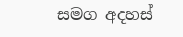සමග අදහස්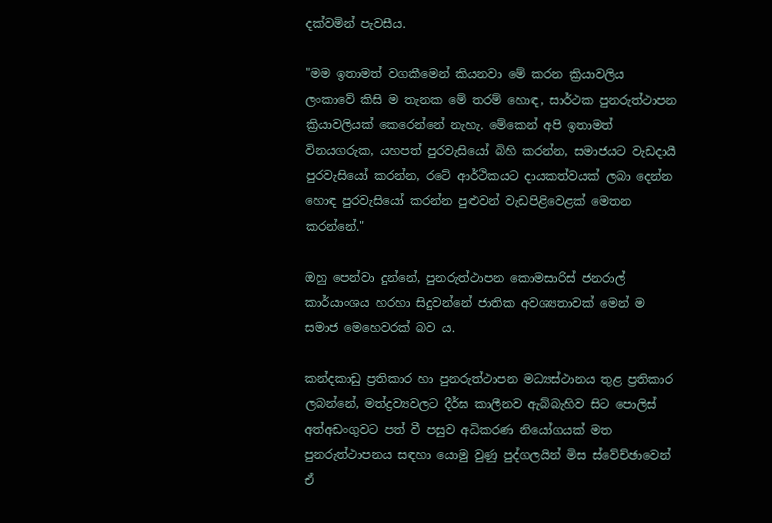දක්වමින් පැවසීය.

"මම ඉතාමත් වගකීමෙන් කියනවා මේ කරන ක්‍රියාවලිය ලංකාවේ කිසි ම තැනක මේ තරම් හොඳ, සාර්ථක පුනරුත්ථාපන ක්‍රියාවලියක් කෙරෙන්නේ නැහැ. මේකෙන් අපි ඉතාමත් විනයගරුක, යහපත් පුරවැසියෝ බිහි කරන්න, සමාජයට වැඩදායී පුරවැසියෝ කරන්න, රටේ ආර්ථිකයට දායකත්වයක් ලබා දෙන්න හොඳ පුරවැසියෝ කරන්න පුළුවන් වැඩපිළිවෙළක් මෙතන කරන්නේ."

ඔහු පෙන්වා දුන්නේ, පුනරුත්ථාපන කොමසාරිස් ජනරාල් කාර්යාංශය හරහා සිදුවන්නේ ජාතික අවශ්‍යතාවක් මෙන් ම සමාජ මෙහෙවරක් බව ය.

කන්දකාඩු ප්‍රතිකාර හා පුනරුත්ථාපන මධ්‍යස්ථානය තුළ ප්‍රතිකාර ලබන්නේ, මත්ද්‍රව්‍යවලට දීර්ඝ කාලීනව ඇබ්බැහිව සිට පොලිස් අත්අඩංගුවට පත් වී පසුව අධිකරණ නියෝගයක් මත පුනරුත්ථාපනය සඳහා යොමු වුණු පුද්ගලයින් මිස ස්වේච්ඡාවෙන් ඒ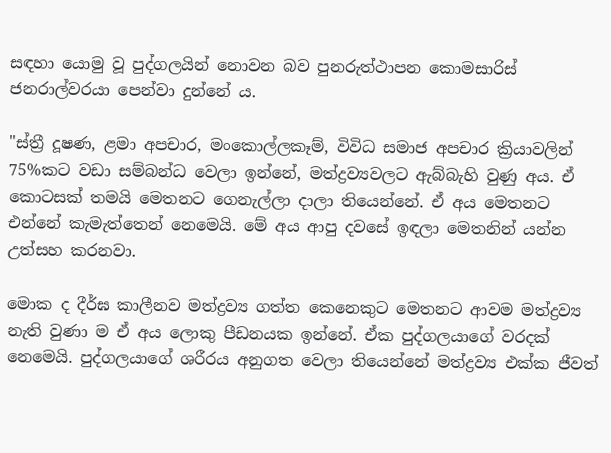සඳහා යොමු වූ පුද්ගලයින් නොවන බව පුනරුත්ථාපන කොමසාරිස් ජනරාල්වරයා පෙන්වා දුන්නේ ය.

"ස්ත්‍රී දූෂණ, ළමා අපචාර, මංකොල්ලකෑම්, විවිධ සමාජ අපචාර ක්‍රියාවලින් 75%කට වඩා සම්බන්ධ වෙලා ඉන්නේ, මත්ද්‍රව්‍යවලට ඇබ්බැහි වුණු අය. ඒ කොටසක් තමයි මෙතනට ගෙනැල්ලා දාලා තියෙන්නේ. ඒ අය මෙතනට එන්නේ කැමැත්තෙන් නෙමෙයි. මේ අය ආපු දවසේ ඉඳලා මෙතනින් යන්න උත්සහ කරනවා.

මොක ද දීර්ඝ කාලීනව මත්ද්‍රව්‍ය ගත්ත කෙනෙකුට මෙතනට ආවම මත්ද්‍රව්‍ය නැති වුණා ම ඒ අය ලොකු පීඩනයක ඉන්නේ. ඒක පුද්ගලයාගේ වරදක් නෙමෙයි. පුද්ගලයාගේ ශරීරය අනුගත වෙලා තියෙන්නේ මත්ද්‍රව්‍ය එක්ක ජීවත්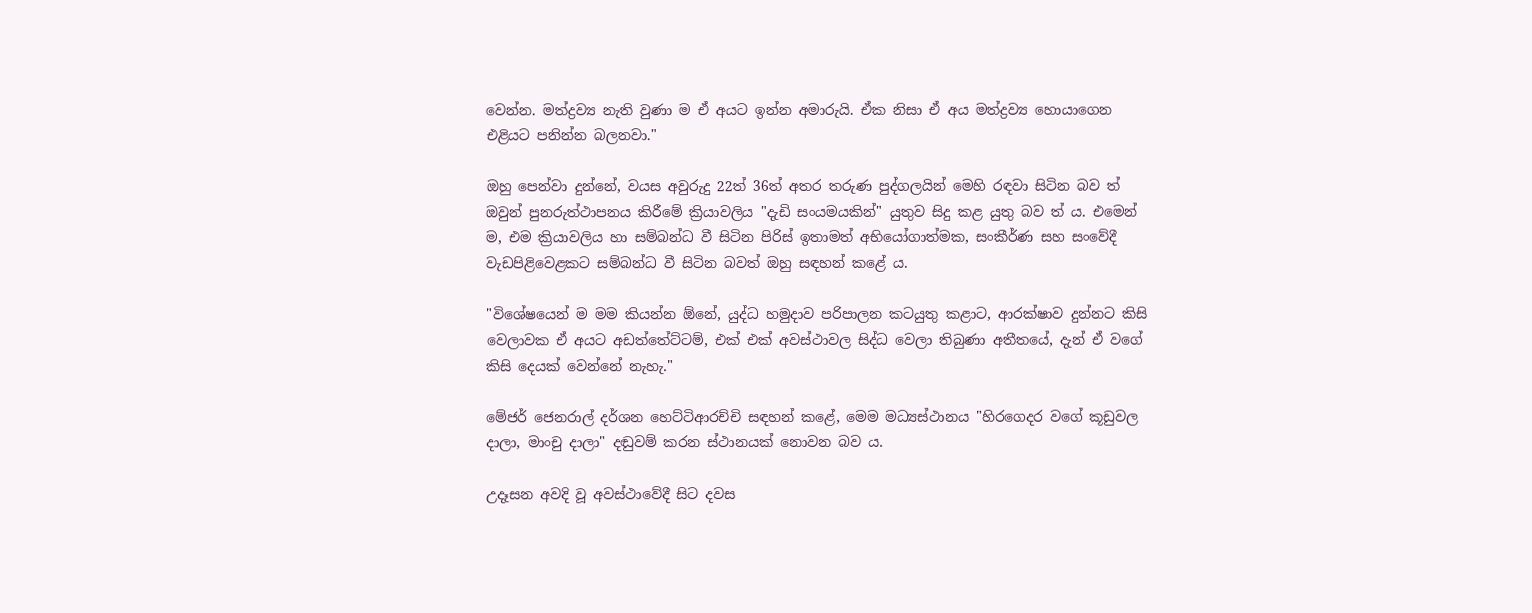වෙන්න. මත්ද්‍රව්‍ය නැති වුණා ම ඒ අයට ඉන්න අමාරුයි. ඒක නිසා ඒ අය මත්ද්‍රව්‍ය හොයාගෙන එළියට පනින්න බලනවා."

ඔහු පෙන්වා දුන්නේ, වයස අවුරුදු 22ත් 36ත් අතර තරුණ පුද්ගලයින් මෙහි රඳවා සිටින බව ත් ඔවුන් පුනරුත්ථාපනය කිරීමේ ක්‍රියාවලිය "දැඩි සංයමයකින්" යුතුව සිදු කළ යුතු බව ත් ය. එමෙන් ම, එම ක්‍රියාවලිය හා සම්බන්ධ වී සිටින පිරිස් ඉතාමත් අභියෝගාත්මක, සංකීර්ණ සහ සංවේදී වැඩපිළිවෙළකට සම්බන්ධ වී සිටින බවත් ඔහු සඳහන් කළේ ය.

"විශේෂයෙන් ම මම කියන්න ඕනේ, යුද්ධ හමුදාව පරිපාලන කටයුතු කළාට, ආරක්ෂාව දුන්නට කිසි වෙලාවක ඒ අයට අඩත්තේට්ටම්, එක් එක් අවස්ථාවල සිද්ධ වෙලා තිබුණා අතීතයේ, දැන් ඒ වගේ කිසි දෙයක් වෙන්නේ නැහැ."

මේජර් ජෙනරාල් දර්ශන හෙට්ටිආරච්චි සඳහන් කළේ, මෙම මධ්‍යස්ථානය "හිරගෙදර වගේ කූඩුවල දාලා, මාංචු දාලා" දඬුවම් කරන ස්ථානයක් නොවන බව ය.

උදෑසන අවදි වූ අවස්ථාවේදී සිට දවස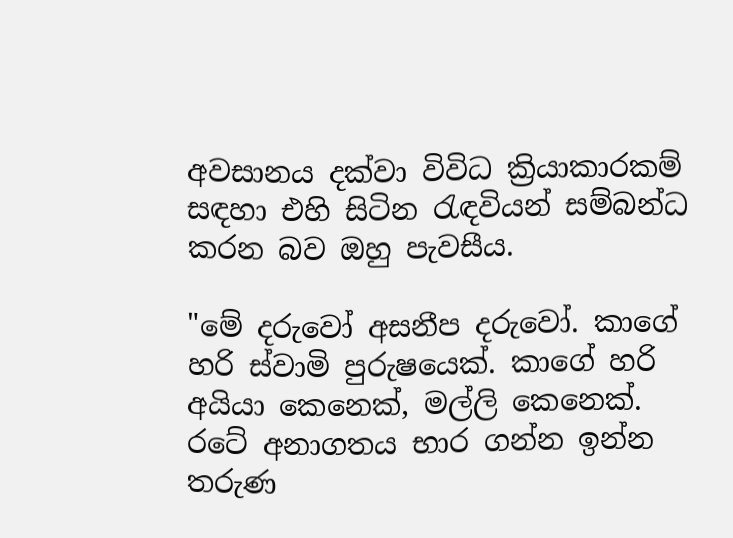අවසානය දක්වා විවිධ ක්‍රියාකාරකම් සඳහා එහි සිටින රැඳවියන් සම්බන්ධ කරන බව ඔහු පැවසීය.

"මේ දරුවෝ අසනීප දරුවෝ. කාගේ හරි ස්වාමි පුරුෂයෙක්. කාගේ හරි අයියා කෙනෙක්, මල්ලි කෙනෙක්. රටේ අනාගතය භාර ගන්න ඉන්න තරුණ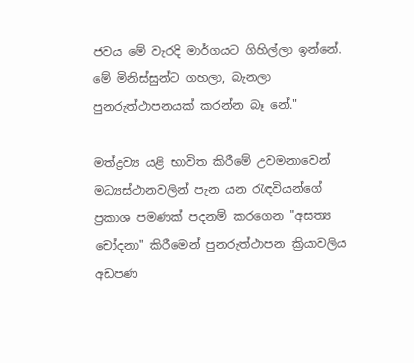ජවය මේ වැරදි මාර්ගයට ගිහිල්ලා ඉන්නේ. මේ මිනිස්සුන්ට ගහලා, බැනලා පුනරුත්ථාපනයක් කරන්න බෑ නේ."

මත්ද්‍රව්‍ය යළි භාවිත කිරීමේ උවමනාවෙන් මධ්‍යස්ථානවලින් පැන යන රැඳවියන්ගේ ප්‍රකාශ පමණක් පදනම් කරගෙන "අසත්‍ය චෝදනා" කිරීමෙන් පුනරුත්ථාපන ක්‍රියාවලිය අඩපණ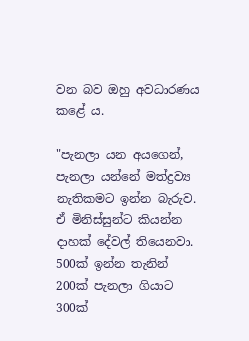වන බව ඔහු අවධාරණය කළේ ය.

"පැනලා යන අයගෙන්, පැනලා යන්නේ මත්ද්‍රව්‍ය නැතිකමට ඉන්න බැරුව. ඒ මිනිස්සුන්ට කියන්න දාහක් දේවල් තියෙනවා. 500ක් ඉන්න තැනින් 200ක් පැනලා ගියාට 300ක්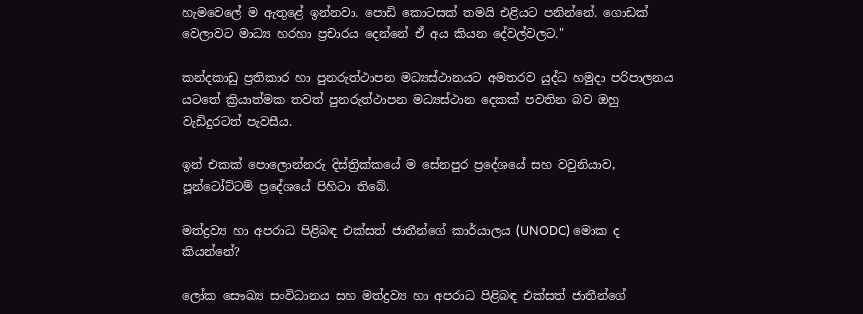හැමවෙලේ ම ඇතුළේ ඉන්නවා. පොඩි කොටසක් තමයි එළියට පනින්නේ. ගොඩක් වෙලාවට මාධ්‍ය හරහා ප්‍රචාරය දෙන්නේ ඒ අය කියන දේවල්වලට."

කන්දකාඩු ප්‍රතිකාර හා පුනරුත්ථාපන මධ්‍යස්ථානයට අමතරව යුද්ධ හමුදා පරිපාලනය යටතේ ක්‍රියාත්මක තවත් පුනරුත්ථාපන මධ්‍යස්ථාන දෙකක් පවතින බව ඔහු වැඩිදුරටත් පැවසීය.

ඉන් එකක් පොලොන්නරු දිස්ත්‍රික්කයේ ම සේනපුර ප්‍රදේශයේ සහ වවුනියාව, පූන්ටෝට්ටම් ප්‍රදේශයේ පිහිටා තිබේ.

මත්ද්‍රව්‍ය හා අපරාධ පිළිබඳ එක්සත් ජාතීන්ගේ කාර්යාලය (UNODC) මොක ද කියන්නේ?

ලෝක සෞඛ්‍ය සංවිධානය සහ මත්ද්‍රව්‍ය හා අපරාධ පිළිබඳ එක්සත් ජාතීන්ගේ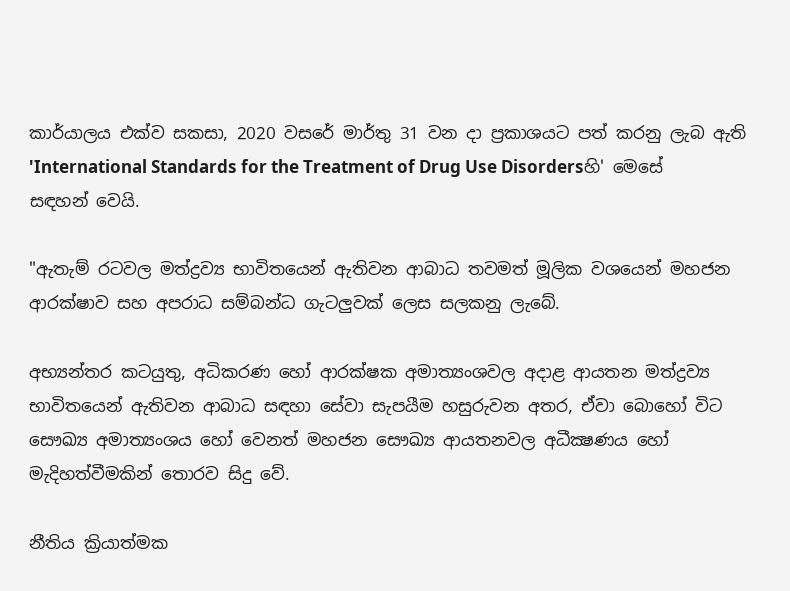කාර්යාලය එක්ව සකසා, 2020 වසරේ මාර්තු 31 වන දා ප්‍රකාශයට පත් කරනු ලැබ ඇති 'International Standards for the Treatment of Drug Use Disordersහි' මෙසේ සඳහන් වෙයි.

"ඇතැම් රටවල මත්ද්‍රව්‍ය භාවිතයෙන් ඇතිවන ආබාධ තවමත් මූලික වශයෙන් මහජන ආරක්ෂාව සහ අපරාධ සම්බන්ධ ගැටලුවක් ලෙස සලකනු ලැබේ.

අභ්‍යන්තර කටයුතු, අධිකරණ හෝ ආරක්ෂක අමාත්‍යංශවල අදාළ ආයතන මත්ද්‍රව්‍ය භාවිතයෙන් ඇතිවන ආබාධ සඳහා සේවා සැපයීම හසුරුවන අතර, ඒවා බොහෝ විට සෞඛ්‍ය අමාත්‍යංශය හෝ වෙනත් මහජන සෞඛ්‍ය ආයතනවල අධීක්‍ෂණය හෝ මැදිහත්වීමකින් තොරව සිදු වේ.

නීතිය ක්‍රියාත්මක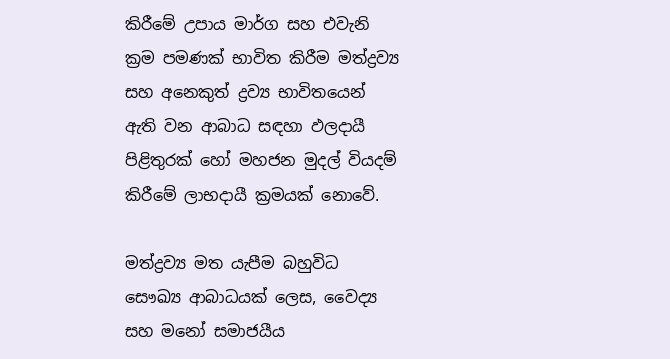කිරීමේ උපාය මාර්ග සහ එවැනි ක්‍රම පමණක් භාවිත කිරීම මත්ද්‍රව්‍ය සහ අනෙකුත් ද්‍රව්‍ය භාවිතයෙන් ඇති වන ආබාධ සඳහා ඵලදායී පිළිතුරක් හෝ මහජන මුදල් වියදම් කිරීමේ ලාභදායී ක්‍රමයක් නොවේ.

මත්ද්‍රව්‍ය මත යැපීම බහුවිධ සෞඛ්‍ය ආබාධයක් ලෙස, වෛද්‍ය සහ මනෝ සමාජයීය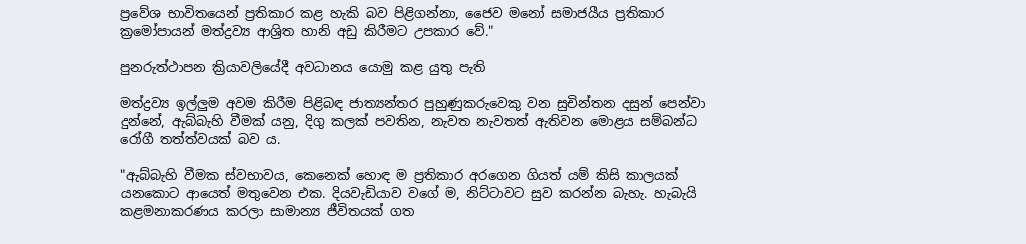ප්‍රවේශ භාවිතයෙන් ප්‍රතිකාර කළ හැකි බව පිළිගන්නා, ජෛව මනෝ සමාජයීය ප්‍රතිකාර ක්‍රමෝපායන් මත්ද්‍රව්‍ය ආශ්‍රිත හානි අඩු කිරීමට උපකාර වේ."

පුනරුත්ථාපන ක්‍රියාවලියේදී අවධානය යොමු කළ යුතු පැති

මත්ද්‍රව්‍ය ඉල්ලුම අවම කිරීම පිළිබඳ ජාත්‍යන්තර පුහුණුකරුවෙකු වන සුචින්තන දසුන් පෙන්වා දුන්නේ, ඇබ්බැහි වීමක් යනු, දිගු කලක් පවතින, නැවත නැවතත් ඇතිවන මොළය සම්බන්ධ රෝගී තත්ත්වයක් බව ය.

"ඇබ්බැහි වීමක ස්වභාවය, කෙනෙක් හොඳ ම ප්‍රතිකාර අරගෙන ගියත් යම් කිසි කාලයක් යනකොට ආයෙත් මතුවෙන එක. දියවැඩියාව වගේ ම, නිට්ටාවට සුව කරන්න බැහැ. හැබැයි කළමනාකරණය කරලා සාමාන්‍ය ජීවිතයක් ගත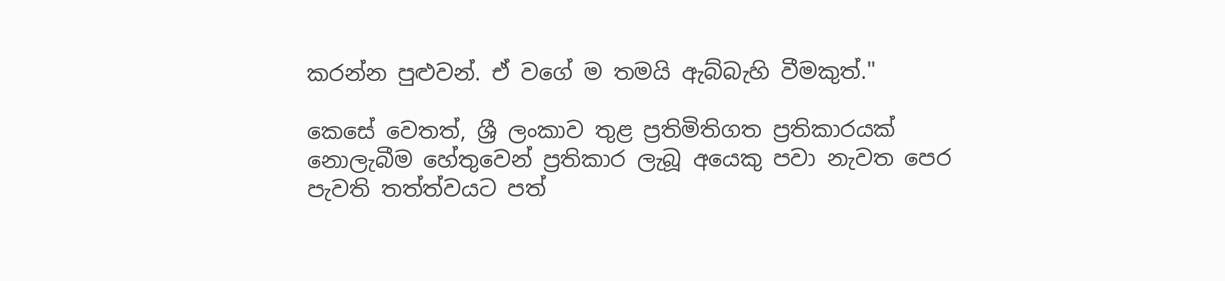කරන්න පුළුවන්. ඒ වගේ ම තමයි ඇබ්බැහි වීමකුත්."

කෙසේ වෙතත්, ශ්‍රී ලංකාව තුළ ප්‍රතිමිතිගත ප්‍රතිකාරයක් නොලැබීම හේතුවෙන් ප්‍රතිකාර ලැබූ අයෙකු පවා නැවත පෙර පැවති තත්ත්වයට පත්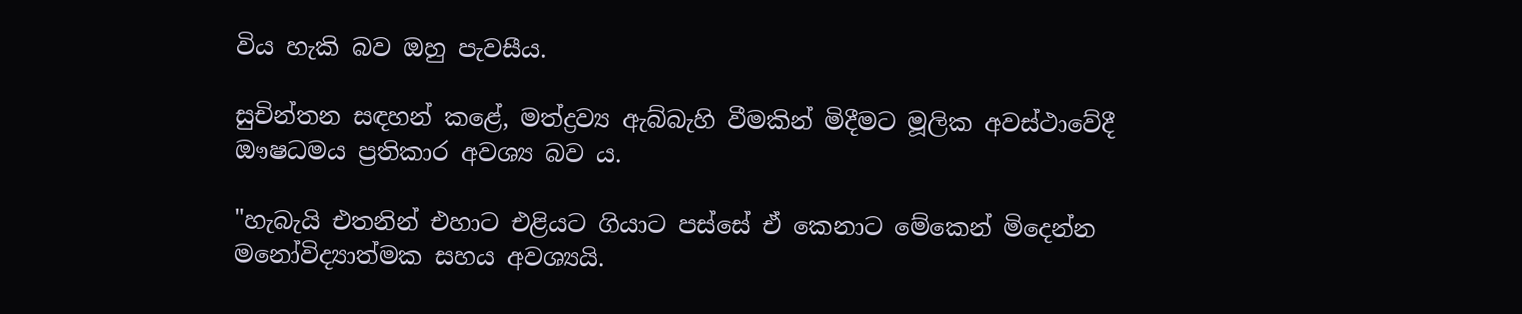විය හැකි බව ඔහු පැවසීය.

සුචින්තන සඳහන් කළේ, මත්ද්‍රව්‍ය ඇබ්බැහි වීමකින් මිදීමට මූලික අවස්ථාවේදී ඖෂධමය ප්‍රතිකාර අවශ්‍ය බව ය.

"හැබැයි එතනින් එහාට එළියට ගියාට පස්සේ ඒ කෙනාට මේකෙන් මිදෙන්න මනෝවිද්‍යාත්මක සහය අවශ්‍යයි.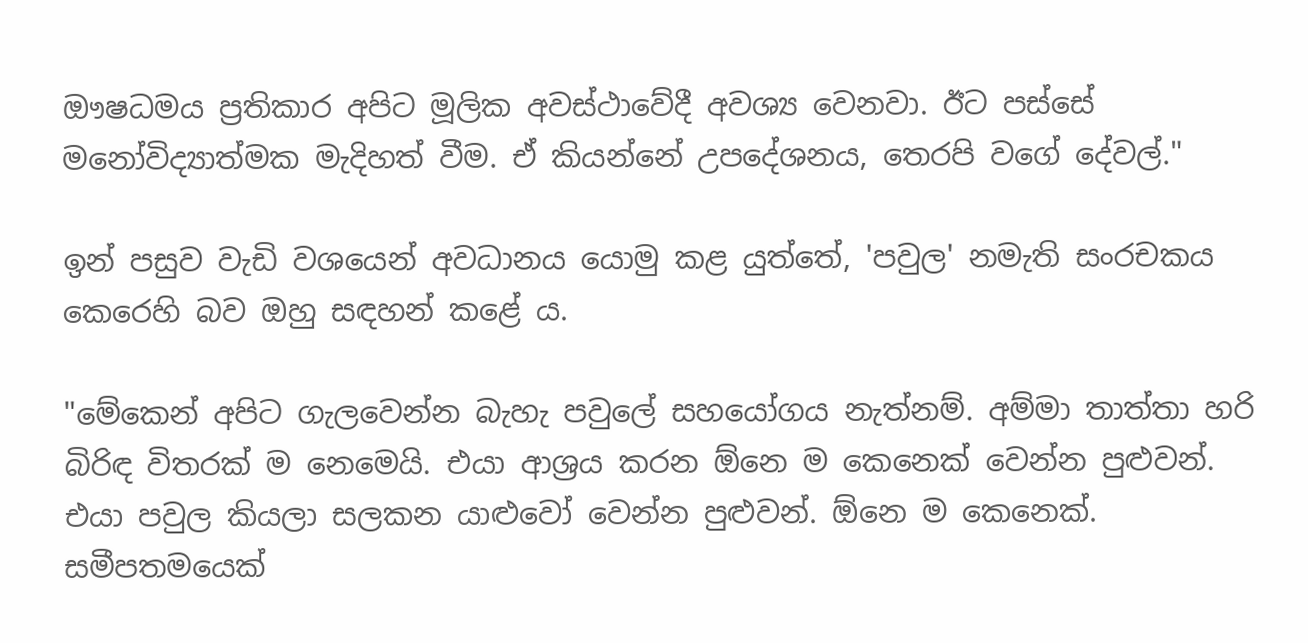ඖෂධමය ප්‍රතිකාර අපිට මූලික අවස්ථාවේදී අවශ්‍ය වෙනවා. ඊට පස්සේ මනෝවිද්‍යාත්මක මැදිහත් වීම. ඒ කියන්නේ උපදේශනය, තෙරපි වගේ දේවල්."

ඉන් පසුව වැඩි වශයෙන් අවධානය යොමු කළ යුත්තේ, 'පවුල' නමැති සංරචකය කෙරෙහි බව ඔහු සඳහන් කළේ ය.

"මේකෙන් අපිට ගැලවෙන්න බැහැ පවුලේ සහයෝගය නැත්නම්. අම්මා තාත්තා හරි බිරිඳ විතරක් ම නෙමෙයි. එයා ආශ්‍රය කරන ඕනෙ ම කෙනෙක් වෙන්න පුළුවන්. එයා පවුල කියලා සලකන යාළුවෝ වෙන්න පුළුවන්. ඕනෙ ම කෙනෙක්. සමීපතමයෙක්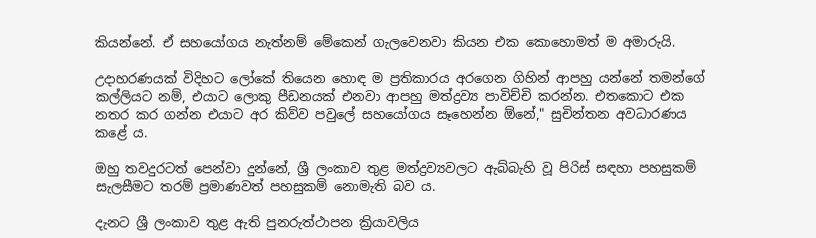කියන්නේ. ඒ සහයෝගය නැත්නම් මේකෙන් ගැලවෙනවා කියන එක කොහොමත් ම අමාරුයි.

උදාහරණයක් විදිහට ලෝකේ තියෙන හොඳ ම ප්‍රතිකාරය අරගෙන ගිහින් ආපහු යන්නේ තමන්ගේ කල්ලියට නම්, එයාට ලොකු පීඩනයක් එනවා ආපහු මත්ද්‍රව්‍ය පාවිච්චි කරන්න. එතකොට එක නතර කර ගන්න එයාට අර කිව්ව පවුලේ සහයෝගය සෑහෙන්න ඕනේ," සුචින්තන අවධාරණය කළේ ය.

ඔහු තවදුරටත් පෙන්වා දුන්නේ, ශ්‍රී ලංකාව තුළ මත්ද්‍රව්‍යවලට ඇබ්බැහි වූ පිරිස් සඳහා පහසුකම් සැලසීමට තරම් ප්‍රමාණවත් පහසුකම් නොමැති බව ය.

දැනට ශ්‍රී ලංකාව තුළ ඇති පුනරුත්ථාපන ක්‍රියාවලිය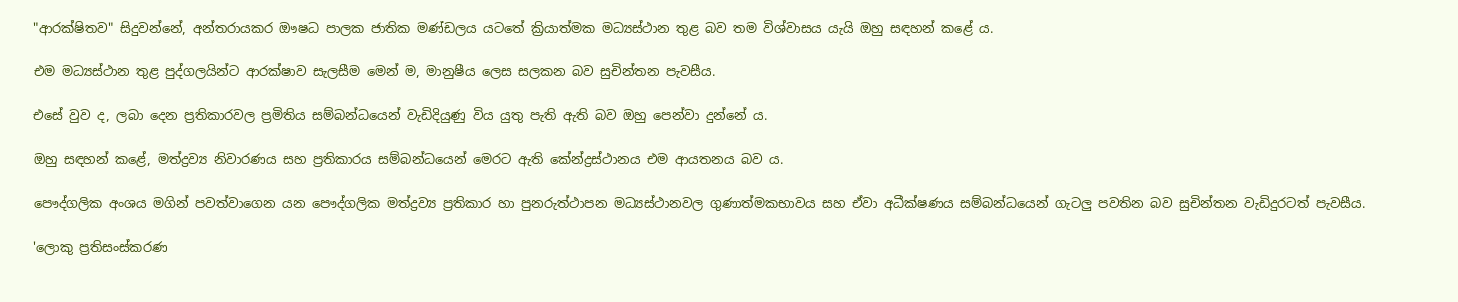"ආරක්ෂිතව" සිදුවන්නේ, අන්තරායකර ඖෂධ පාලක ජාතික මණ්ඩලය යටතේ ක්‍රියාත්මක මධ්‍යස්ථාන තුළ බව තම විශ්වාසය යැයි ඔහු සඳහන් කළේ ය.

එම මධ්‍යස්ථාන තුළ පුද්ගලයින්ට ආරක්ෂාව සැලසීම මෙන් ම, මානුෂීය ලෙස සලකන බව සුචින්තන පැවසීය.

එසේ වුව ද, ලබා දෙන ප්‍රතිකාරවල ප්‍රමිතිය සම්බන්ධයෙන් වැඩිදියුණු විය යුතු පැති ඇති බව ඔහු පෙන්වා දුන්නේ ය.

ඔහු සඳහන් කළේ, මත්ද්‍රව්‍ය නිවාරණය සහ ප්‍රතිකාරය සම්බන්ධයෙන් මෙරට ඇති කේන්ද්‍රස්ථානය එම ආයතනය බව ය.

පෞද්ගලික අංශය මගින් පවත්වාගෙන යන පෞද්ගලික මත්ද්‍රව්‍ය ප්‍රතිකාර හා පුනරුත්ථාපන මධ්‍යස්ථානවල ගුණාත්මකභාවය සහ ඒවා අධීක්ෂණය සම්බන්ධයෙන් ගැටලු පවතින බව සුචින්තන වැඩිදුරටත් පැවසීය.

'ලොකු ප්‍රතිසංස්කරණ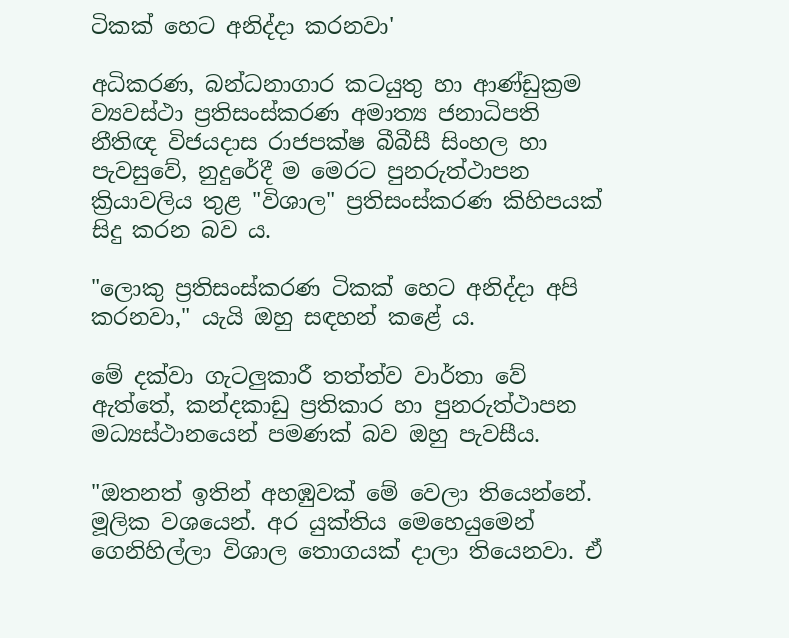ටිකක් හෙට අනිද්දා කරනවා'

අධිකරණ, බන්ධනාගාර කටයුතු හා ආණ්ඩුක්‍රම ව්‍යවස්ථා ප්‍රතිසංස්කරණ අමාත්‍ය ජනාධිපති නීතිඥ විජයදාස රාජපක්ෂ බීබීසී සිංහල හා පැවසුවේ, නුදුරේදී ම මෙරට පුනරුත්ථාපන ක්‍රියාවලිය තුළ "විශාල" ප්‍රතිසංස්කරණ කිහිපයක් සිදු කරන බව ය.

"ලොකු ප්‍රතිසංස්කරණ ටිකක් හෙට අනිද්දා අපි කරනවා," යැයි ඔහු සඳහන් කළේ ය.

මේ දක්වා ගැටලුකාරී තත්ත්ව වාර්තා වේ ඇත්තේ, කන්දකාඩු ප්‍රතිකාර හා පුනරුත්ථාපන මධ්‍යස්ථානයෙන් පමණක් බව ඔහු පැවසීය.

"ඔතනත් ඉතින් අහඹුවක් මේ වෙලා තියෙන්නේ. මූලික වශයෙන්. අර යුක්තිය මෙහෙයුමෙන් ගෙනිහිල්ලා විශාල තොගයක් දාලා තියෙනවා. ඒ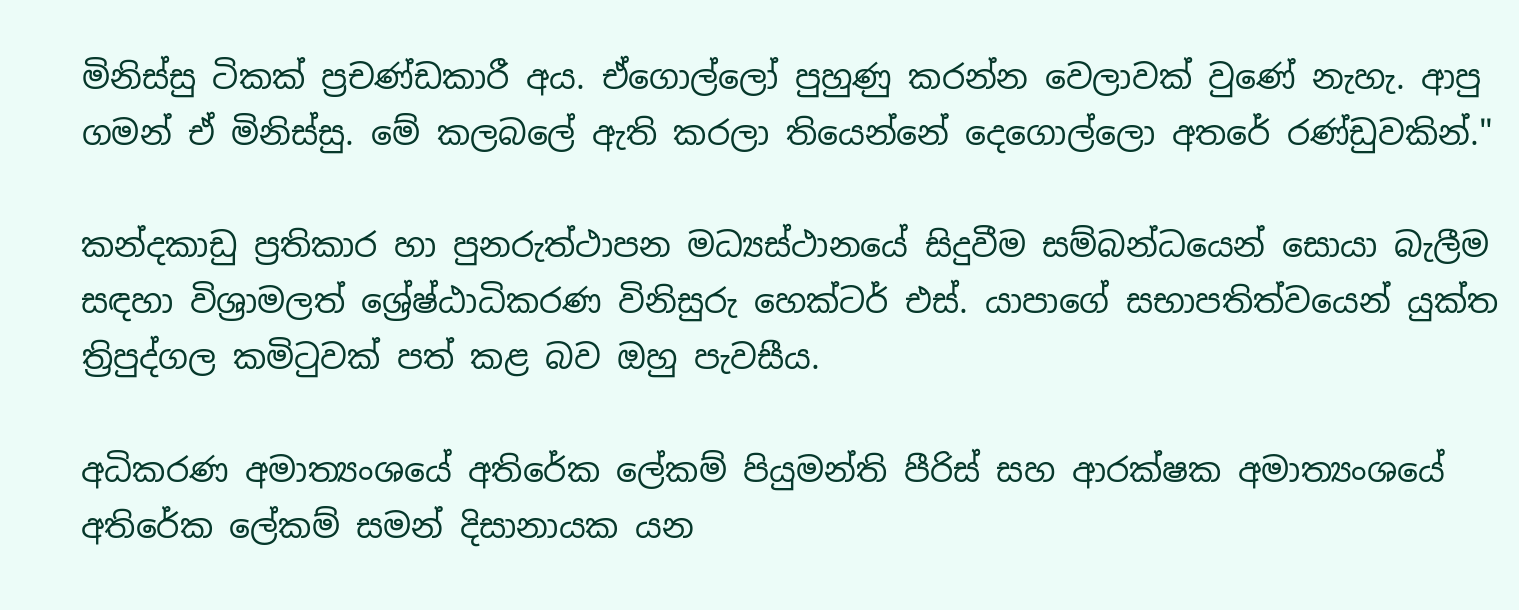මිනිස්සු ටිකක් ප්‍රචණ්ඩකාරී අය. ඒගොල්ලෝ පුහුණු කරන්න වෙලාවක් වුණේ නැහැ. ආපු ගමන් ඒ මිනිස්සු. මේ කලබලේ ඇති කරලා තියෙන්නේ දෙගොල්ලො අතරේ රණ්ඩුවකින්."

කන්දකාඩු ප්‍රතිකාර හා පුනරුත්ථාපන මධ්‍යස්ථානයේ සිදුවීම සම්බන්ධයෙන් සොයා බැලීම සඳහා විශ්‍රාමලත් ශ්‍රේෂ්ඨාධිකරණ විනිසුරු හෙක්ටර් එස්. යාපාගේ සභාපතිත්වයෙන් යුක්ත ත්‍රිපුද්ගල කමිටුවක් පත් කළ බව ඔහු පැවසීය.

අධිකරණ අමාත්‍යංශයේ අතිරේක ලේකම් පියුමන්ති පීරිස් සහ ආරක්ෂක අමාත්‍යංශයේ අතිරේක ලේකම් සමන් දිසානායක යන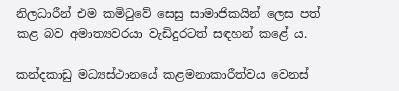නිලධාරීන් එම කමිටුවේ සෙසු සාමාජිකයින් ලෙස පත් කළ බව අමාත්‍යවරයා වැඩිදුරටත් සඳහන් කළේ ය.

කන්දකාඩු මධ්‍යස්ථානයේ කළමනාකාරීත්වය වෙනස්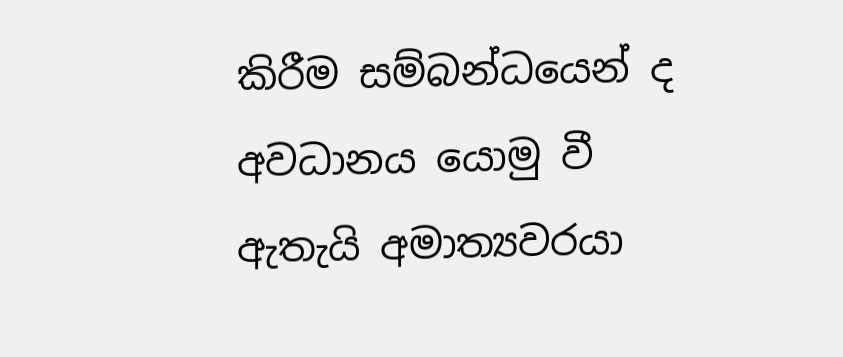කිරීම සම්බන්ධයෙන් ද අවධානය යොමු වී ඇතැයි අමාත්‍යවරයා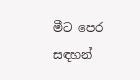මීට පෙර සඳහන්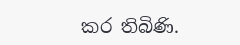කර තිබිණි.